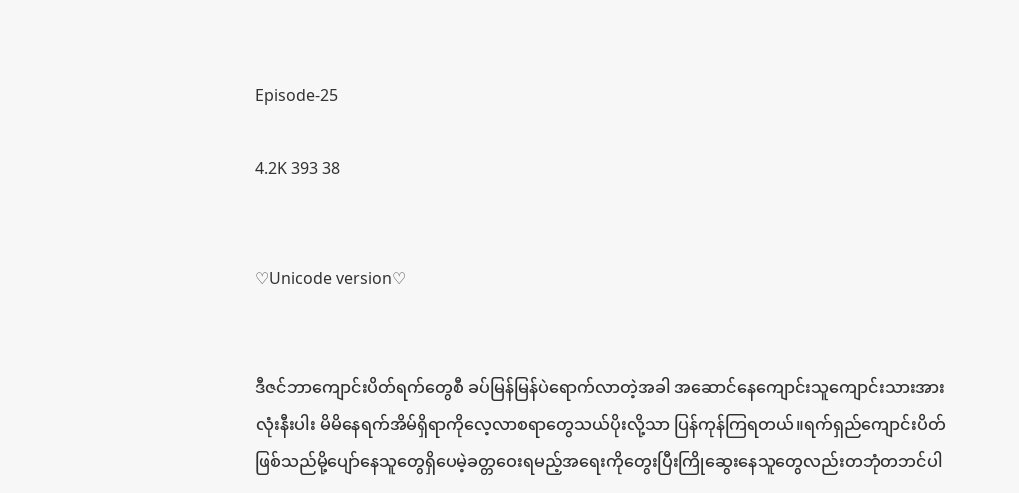Episode-25

4.2K 393 38


♡Unicode version♡


ဒီဇင်ဘာကျောင်းပိတ်ရက်တွေစီ ခပ်မြန်မြန်ပဲရောက်လာတဲ့အခါ အဆောင်နေကျောင်းသူကျောင်းသားအားလုံးနီးပါး မိမိနေရက်အိမ်ရှိရာကိုလေ့လာစရာတွေသယ်ပိုးလို့သာ ပြန်ကုန်ကြရတယ်။ရက်ရှည်ကျောင်းပိတ်ဖြစ်သည်မို့ပျော်နေသူတွေရှိပေမဲ့ခတ္တဝေးရမည့်အရေးကိုတွေးပြီးကြိုဆွေးနေသူတွေလည်းတဘုံတဘင်ပါ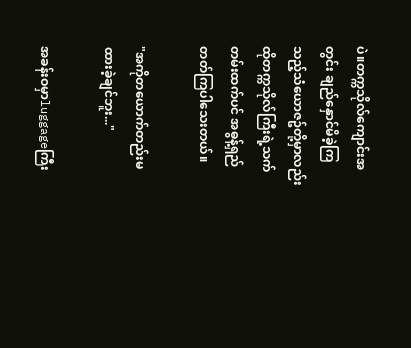ပဲ။တက္ကသိုလ်ကျောင်းအတွင်း ချည်နှောင်မိခဲ့ကြသည့်သံယောဇဥ်တို့မှာလည်း ထိုတက္ကသိုလ်ကြီးရဲ့သက်တမ်းထက်ပင် အဓွန့်ရှည်တတ်ကြပါသေးတယ်။

"အကိုတယောက်တည်းမထားခဲ့ချင်ဘူး..."

အခန်းဝမှာluggageကြီး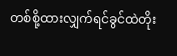တစ်စို့ထားလျှက်ရင်ခွင်ထဲတိုး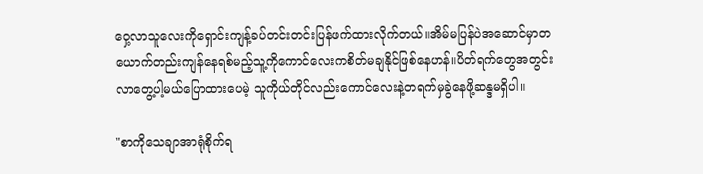ဝှေ့လာသူလေးကိုရှောင်းကျန့်ခပ်တင်းတင်းပြန်ဖက်ထားလိုက်တယ်။အိမ်မပြန်ပဲအဆောင်မှာတယောက်တည်းကျန်နေရစ်မည့်သူ့ကိုကောင်လေးကစိတ်မချနိုင်ဖြစ်နေဟန်။ပိတ်ရက်တွေအတွင်းလာတွေ့ပါ့မယ်ပြောထားပေမဲ့ သူကိုယ်တိုင်လည်းကောင်လေးနဲ့တရက်မှခွဲနေဖို့ဆန္ဒမရှိပါ။

"စာကိုသေချာအာရုံစိုက်ရ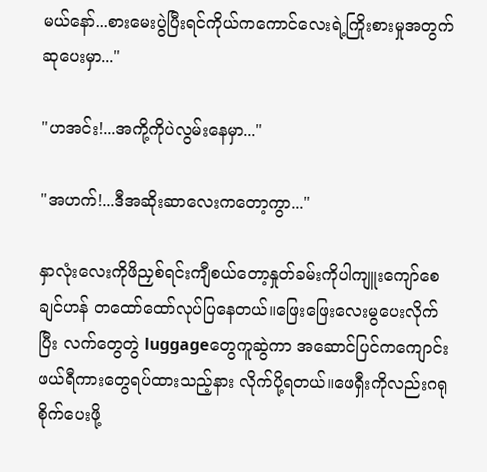မယ်နော်...စားမေးပွဲပြီးရင်ကိုယ်ကကောင်လေးရဲ့ကြိုးစားမှုအတွက် ဆုပေးမှာ..."

"ဟအင်း!...အကို့ကိုပဲလွမ်းနေမှာ..."

"အဟက်!...ဒီအဆိုးဆာလေးကတော့ကွာ..."

နှာလုံးလေးကိုဖိညှစ်ရင်းကျီစယ်တော့နှုတ်ခမ်းကိုပါကျူးကျော်စေချင်ဟန် တထော်ထော်လုပ်ပြနေတယ်။ဖြေးဖြေးလေးမွပေးလိုက်ပြီး လက်တွေတွဲ luggageတွေကူဆွဲကာ အဆောင်ပြင်ကကျောင်းဖယ်ရီကားတွေရပ်ထားသည့်နား လိုက်ပို့ရတယ်။ဖေရှီးကိုလည်းဂရုစိုက်ပေးဖို့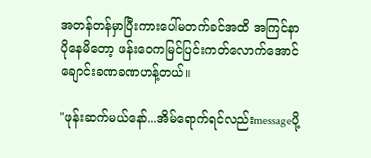အတန်တန်မှာပြီးကားပေါ်မတက်ခင်အထိ အကြင်နာပိုနေမိတော့ ဖန်းဝေကမြင်ပြင်းကတ်လောက်အောင်ချောင်းခဏခဏဟန့်တယ်။

"ဖုန်းဆက်မယ်နော်...အိမ်ရောက်ရင်လည်းmessageပို့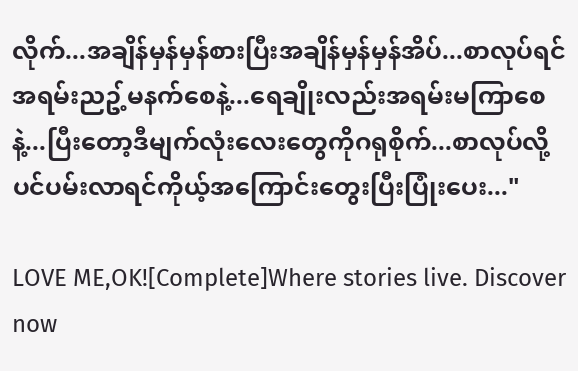လိုက်...အချိန်မှန်မှန်စားပြီးအချိန်မှန်မှန်အိပ်...စာလုပ်ရင်အရမ်းညဥ့်မနက်စေနဲ့...ရေချိုးလည်းအရမ်းမကြာစေနဲ့...ပြီးတော့ဒီမျက်လုံးလေးတွေကိုဂရုစိုက်...စာလုပ်လို့ပင်ပမ်းလာရင်ကိုယ့်အကြောင်းတွေးပြီးပြုံးပေး..."

LOVE ME,OK![Complete]Where stories live. Discover now